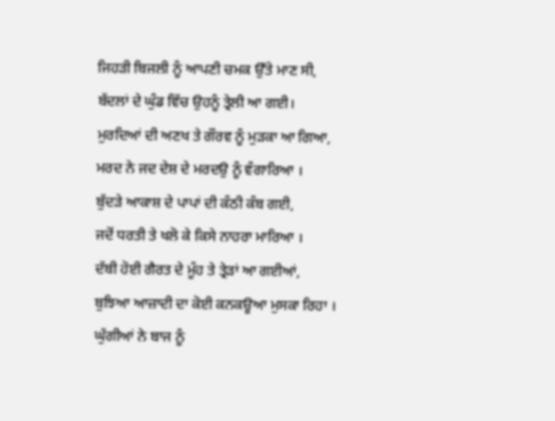ਜਿਹੜੀ ਬਿਜਲੀ ਨੂੰ ਆਪਣੀ ਚਮਕ ਉੱਤੇ ਮਾਣ ਸੀ,
ਬੱਦਲਾਂ ਦੇ ਘੁੰਡ ਵਿੱਚ ਉਹਨੂੰ ਤ੍ਰੇਲੀ ਆ ਗਈ।
ਮੁਰਦਿਆਂ ਦੀ ਅਣਖ ਤੇ ਗੌਰਵ ਨੂੰ ਮੁੜਕਾ ਆ ਗਿਆ,
ਮਰਦ ਨੇ ਜਦ ਦੇਸ਼ ਦੇ ਮਰਦਉ ਨੂੰ ਵੰਗਾਰਿਆ ।
ਬੁੱਦੜੇ ਆਕਾਸ਼ ਦੇ ਪਾਪਾਂ ਦੀ ਕੰਠੀ ਕੰਬ ਗਈ,
ਜਦੋਂ ਧਰਤੀ ਤੇ ਖਲੋ ਕੇ ਕਿਸੇ ਨਾਹਰਾ ਮਾਰਿਆ ।
ਦੱਬੀ ਹੋਈ ਗੈਰਤ ਦੇ ਮੂੰਹ ਤੇ ਤ੍ਰੇੜਾਂ ਆ ਗਈਆਂ,
ਬੁਝਿਆ ਆਜ਼ਾਦੀ ਦਾ ਕੋਈ ਕਨਕਊਆ ਮੁਸਕਾ ਰਿਹਾ ।
ਘੁੱਗੀਆਂ ਨੇ ਬਾਜ ਨੂੰ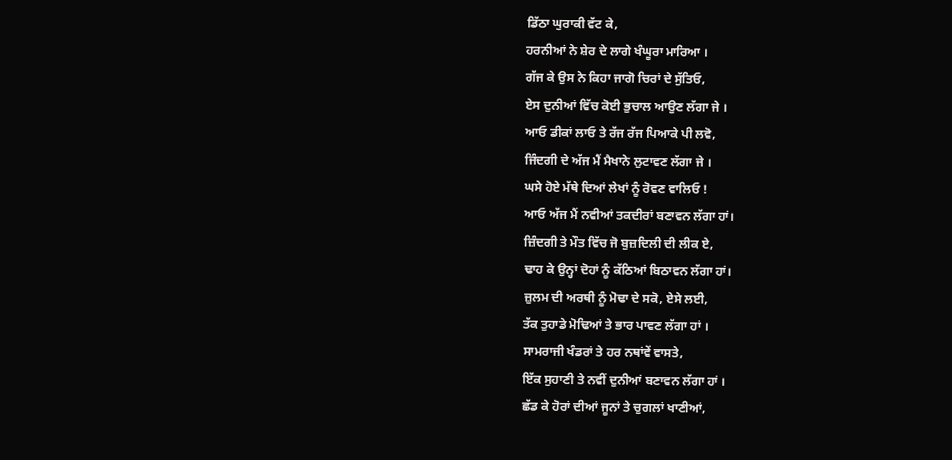ਡਿੱਠਾ ਘੁਰਾਕੀ ਵੱਟ ਕੇ,
ਹਰਨੀਆਂ ਨੇ ਸ਼ੇਰ ਦੇ ਲਾਗੇ ਖੰਘੂਰਾ ਮਾਰਿਆ ।
ਗੱਜ ਕੇ ਉਸ ਨੇ ਕਿਹਾ ਜਾਗੋ ਚਿਰਾਂ ਦੇ ਸੁੱਤਿਓ,
ਏਸ ਦੁਨੀਆਂ ਵਿੱਚ ਕੋਈ ਭੁਚਾਲ ਆਉਣ ਲੱਗਾ ਜੇ ।
ਆਓ ਡੀਕਾਂ ਲਾਓ ਤੇ ਰੱਜ ਰੱਜ ਪਿਆਕੇ ਪੀ ਲਵੋ,
ਜਿੰਦਗੀ ਦੇ ਅੱਜ ਮੈਂ ਮੈਖਾਨੇ ਲੁਟਾਵਣ ਲੱਗਾ ਜੇ ।
ਘਸੇ ਹੋਏ ਮੱਥੇ ਦਿਆਂ ਲੇਖਾਂ ਨੂੰ ਰੋਵਣ ਵਾਲਿਓ !
ਆਓ ਅੱਜ ਮੈਂ ਨਵੀਆਂ ਤਕਦੀਰਾਂ ਬਣਾਵਨ ਲੱਗਾ ਹਾਂ।
ਜ਼ਿੰਦਗੀ ਤੇ ਮੌਤ ਵਿੱਚ ਜੋ ਬੁਜ਼ਦਿਲੀ ਦੀ ਲੀਕ ਏ,
ਢਾਹ ਕੇ ਉਨ੍ਹਾਂ ਦੋਹਾਂ ਨੂੰ ਕੱਠਿਆਂ ਬਿਠਾਵਨ ਲੱਗਾ ਹਾਂ।
ਜ਼ੁਲਮ ਦੀ ਅਰਥੀ ਨੂੰ ਮੋਢਾ ਦੇ ਸਕੋ, ਏਸੇ ਲਈ,
ਤੱਕ ਤੁਹਾਡੇ ਮੋਢਿਆਂ ਤੇ ਭਾਰ ਪਾਵਣ ਲੱਗਾ ਹਾਂ ।
ਸਾਮਰਾਜੀ ਖੰਡਰਾਂ ਤੇ ਹਰ ਨਥਾਂਵੇਂ ਵਾਸਤੇ,
ਇੱਕ ਸੁਹਾਣੀ ਤੇ ਨਵੀਂ ਦੁਨੀਆਂ ਬਣਾਵਨ ਲੱਗਾ ਹਾਂ ।
ਛੱਡ ਕੇ ਹੋਰਾਂ ਦੀਆਂ ਜੂਨਾਂ ਤੇ ਚੁਗਲਾਂ ਖਾਣੀਆਂ,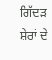ਗਿੱਦੜ ਸ਼ੇਰਾਂ ਦੇ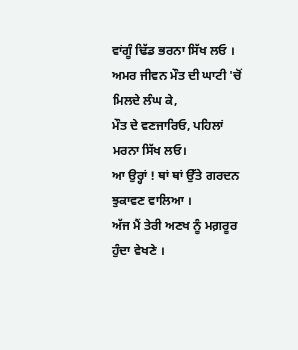ਵਾਂਗੂੰ ਢਿੱਡ ਭਰਨਾ ਸਿੱਖ ਲਓ ।
ਅਮਰ ਜੀਵਨ ਮੌਤ ਦੀ ਘਾਟੀ 'ਚੋਂ ਮਿਲਦੇ ਲੰਘ ਕੇ,
ਮੌਤ ਦੇ ਵਣਜਾਰਿਓ, ਪਹਿਲਾਂ ਮਰਨਾ ਸਿੱਖ ਲਓ।
ਆ ਉਰ੍ਹਾਂ ! ਥਾਂ ਥਾਂ ਉੱਤੇ ਗਰਦਨ ਝੁਕਾਵਣ ਵਾਲਿਆ ।
ਅੱਜ ਮੈਂ ਤੇਰੀ ਅਣਖ ਨੂੰ ਮਗ਼ਰੂਰ ਹੁੰਦਾ ਵੇਖਣੇ ।